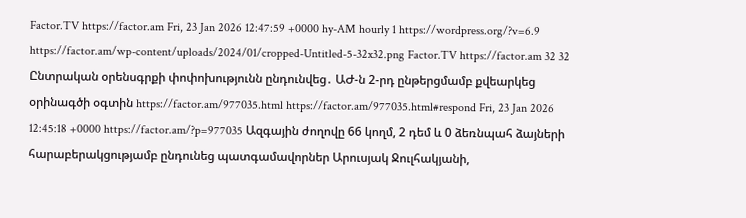Factor.TV https://factor.am Fri, 23 Jan 2026 12:47:59 +0000 hy-AM hourly 1 https://wordpress.org/?v=6.9 https://factor.am/wp-content/uploads/2024/01/cropped-Untitled-5-32x32.png Factor.TV https://factor.am 32 32 Ընտրական օրենսգրքի փոփոխությունն ընդունվեց․ ԱԺ-ն 2-րդ ընթերցմամբ քվեարկեց օրինագծի օգտին https://factor.am/977035.html https://factor.am/977035.html#respond Fri, 23 Jan 2026 12:45:18 +0000 https://factor.am/?p=977035 Ազգային ժողովը 66 կողմ, 2 դեմ և 0 ձեռնպահ ձայների հարաբերակցությամբ ընդունեց պատգամավորներ Արուսյակ Ջուլհակյանի,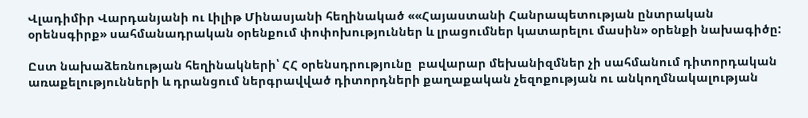Վլադիմիր Վարդանյանի ու Լիլիթ Մինասյանի հեղինակած ««Հայաստանի Հանրապետության ընտրական օրենսգիրք» սահմանադրական օրենքում փոփոխություններ և լրացումներ կատարելու մասին» օրենքի նախագիծը:

Ըստ նախաձեռնության հեղինակների՝ ՀՀ օրենսդրությունը  բավարար մեխանիզմներ չի սահմանում դիտորդական առաքելությունների և դրանցում ներգրավված դիտորդների քաղաքական չեզոքության ու անկողմնակալության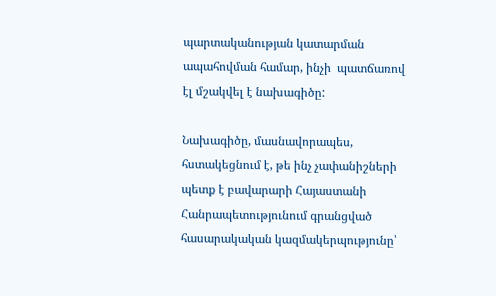պարտականության կատարման ապահովման համար, ինչի  պատճառով էլ մշակվել է նախագիծը:

Նախագիծը, մասնավորապես, հստակեցնում է, թե ինչ չափանիշների պետք է բավարարի Հայաստանի Հանրապետությունում գրանցված հասարակական կազմակերպությունը՝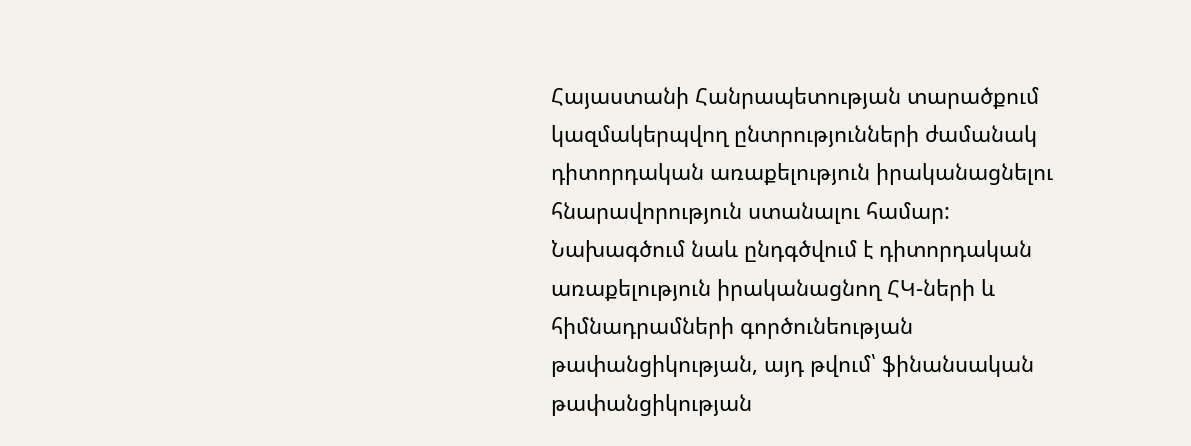Հայաստանի Հանրապետության տարածքում կազմակերպվող ընտրությունների ժամանակ դիտորդական առաքելություն իրականացնելու հնարավորություն ստանալու համար: Նախագծում նաև ընդգծվում է դիտորդական առաքելություն իրականացնող ՀԿ-ների և հիմնադրամների գործունեության թափանցիկության, այդ թվում՝ ֆինանսական թափանցիկության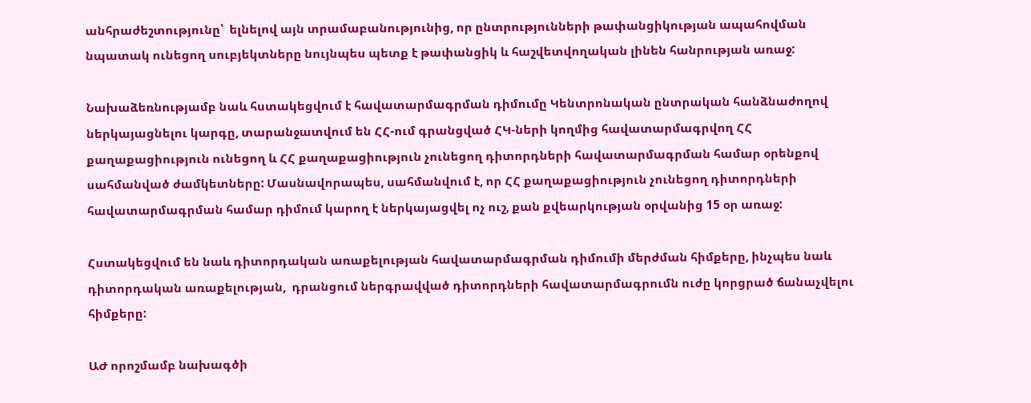անհրաժեշտությունը՝  ելնելով այն տրամաբանությունից, որ ընտրությունների թափանցիկության ապահովման նպատակ ունեցող սուբյեկտները նույնպես պետք է թափանցիկ և հաշվետվողական լինեն հանրության առաջ:

Նախաձեռնությամբ նաև հստակեցվում է հավատարմագրման դիմումը Կենտրոնական ընտրական հանձնաժողով ներկայացնելու կարգը, տարանջատվում են ՀՀ-ում գրանցված ՀԿ-ների կողմից հավատարմագրվող ՀՀ քաղաքացիություն ունեցող և ՀՀ քաղաքացիություն չունեցող դիտորդների հավատարմագրման համար օրենքով սահմանված ժամկետները: Մասնավորապես, սահմանվում է, որ ՀՀ քաղաքացիություն չունեցող դիտորդների հավատարմագրման համար դիմում կարող է ներկայացվել ոչ ուշ, քան քվեարկության օրվանից 15 օր առաջ:

Հստակեցվում են նաև դիտորդական առաքելության հավատարմագրման դիմումի մերժման հիմքերը, ինչպես նաև դիտորդական առաքելության,  դրանցում ներգրավված դիտորդների հավատարմագրումն ուժը կորցրած ճանաչվելու հիմքերը:

ԱԺ որոշմամբ նախագծի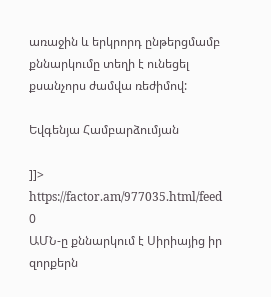առաջին և երկրորդ ընթերցմամբ քննարկումը տեղի է ունեցել քսանչորս ժամվա ռեժիմով:

Եվգենյա Համբարձումյան

]]>
https://factor.am/977035.html/feed 0
ԱՄՆ-ը քննարկում է Սիրիայից իր զորքերն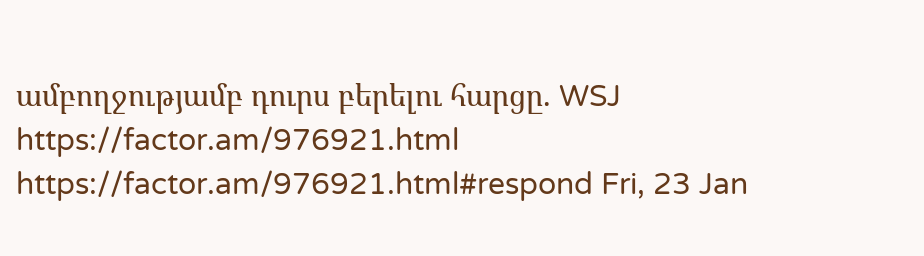ամբողջությամբ դուրս բերելու հարցը. WSJ https://factor.am/976921.html https://factor.am/976921.html#respond Fri, 23 Jan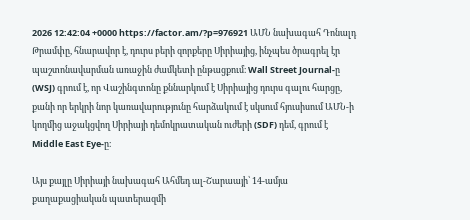2026 12:42:04 +0000 https://factor.am/?p=976921 ԱՄՆ նախագահ Դոնալդ Թրամփը, հնարավոր է, դուրս բերի զորքերը Սիրիայից, ինչպես ծրագրել էր պաշտոնավարման առաջին ժամկետի ընթացքում։ Wall Street Journal-ը (WSJ) գրում է, որ Վաշինգտոնը քննարկում է Սիրիայից դուրս գալու հարցը, քանի որ երկրի նոր կառավարությունը հարձակում է սկսում հյուսիսում ԱՄՆ-ի կողմից աջակցվող Սիրիայի դեմոկրատական ուժերի (SDF) դեմ, գրում է Middle East Eye-ը։

Այս քայլը Սիրիայի նախագահ Ահմեդ ալ-Շարաայի՝ 14-ամյա քաղաքացիական պատերազմի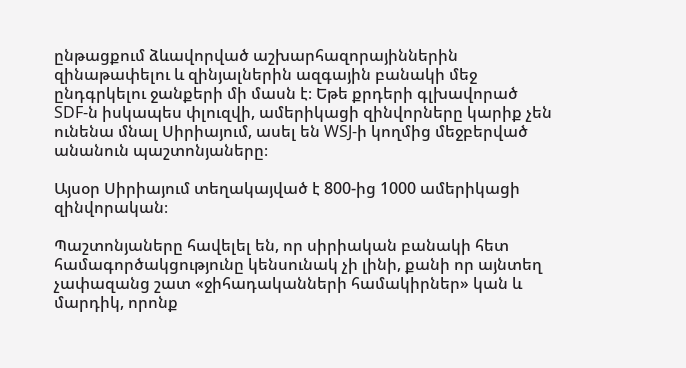ընթացքում ձևավորված աշխարհազորայիններին զինաթափելու և զինյալներին ազգային բանակի մեջ ընդգրկելու ջանքերի մի մասն է։ Եթե քրդերի գլխավորած SDF-ն իսկապես փլուզվի, ամերիկացի զինվորները կարիք չեն ունենա մնալ Սիրիայում, ասել են WSJ-ի կողմից մեջբերված անանուն պաշտոնյաները։

Այսօր Սիրիայում տեղակայված է 800-ից 1000 ամերիկացի զինվորական։

Պաշտոնյաները հավելել են, որ սիրիական բանակի հետ համագործակցությունը կենսունակ չի լինի, քանի որ այնտեղ չափազանց շատ «ջիհադականների համակիրներ» կան և մարդիկ, որոնք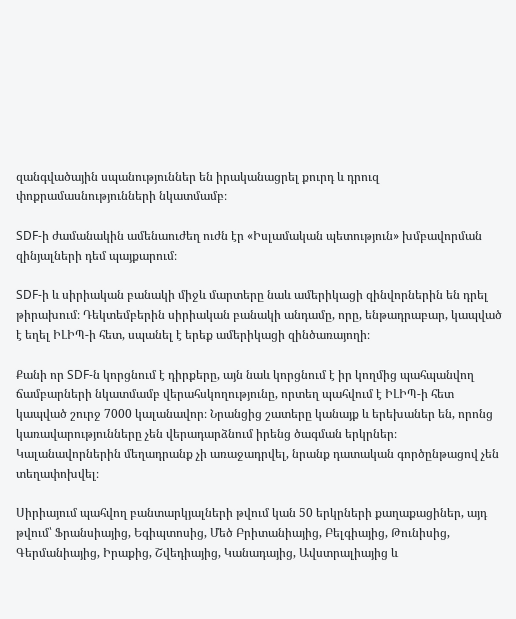զանգվածային սպանություններ են իրականացրել քուրդ և դրուզ փոքրամասնությունների նկատմամբ։

SDF-ի ժամանակին ամենաուժեղ ուժն էր «Իսլամական պետություն» խմբավորման զինյալների դեմ պայքարում։

SDF-ի և սիրիական բանակի միջև մարտերը նաև ամերիկացի զինվորներին են դրել թիրախում։ Դեկտեմբերին սիրիական բանակի անդամը, որը, ենթադրաբար, կապված է եղել ԻԼԻՊ-ի հետ, սպանել է երեք ամերիկացի զինծառայողի։

Քանի որ SDF-ն կորցնում է դիրքերը, այն նաև կորցնում է իր կողմից պահպանվող ճամբարների նկատմամբ վերահսկողությունը, որտեղ պահվում է ԻԼԻՊ-ի հետ կապված շուրջ 7000 կալանավոր։ Նրանցից շատերը կանայք և երեխաներ են, որոնց կառավարությունները չեն վերադարձնում իրենց ծագման երկրներ։ Կալանավորներին մեղադրանք չի առաջադրվել, նրանք դատական գործընթացով չեն տեղափոխվել։

Սիրիայում պահվող բանտարկյալների թվում կան 50 երկրների քաղաքացիներ, այդ թվում՝ Ֆրանսիայից, Եգիպտոսից, Մեծ Բրիտանիայից, Բելգիայից, Թունիսից, Գերմանիայից, Իրաքից, Շվեդիայից, Կանադայից, Ավստրալիայից և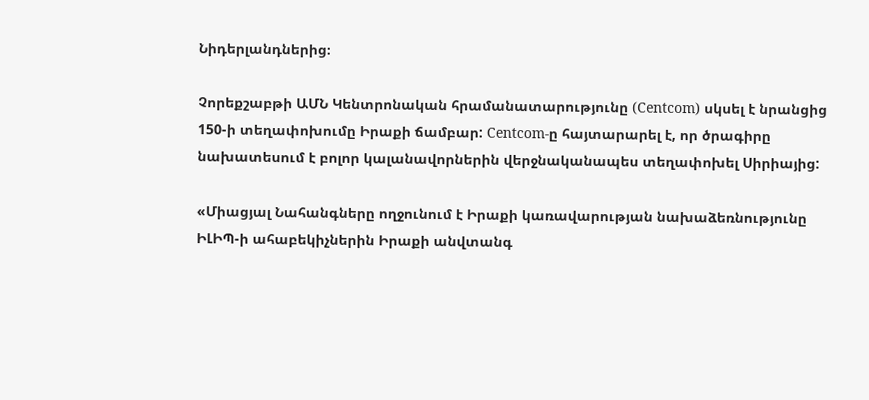Նիդերլանդներից։

Չորեքշաբթի ԱՄՆ Կենտրոնական հրամանատարությունը (Centcom) սկսել է նրանցից 150-ի տեղափոխումը Իրաքի ճամբար: Centcom-ը հայտարարել է, որ ծրագիրը նախատեսում է բոլոր կալանավորներին վերջնականապես տեղափոխել Սիրիայից:

«Միացյալ Նահանգները ողջունում է Իրաքի կառավարության նախաձեռնությունը ԻԼԻՊ-ի ահաբեկիչներին Իրաքի անվտանգ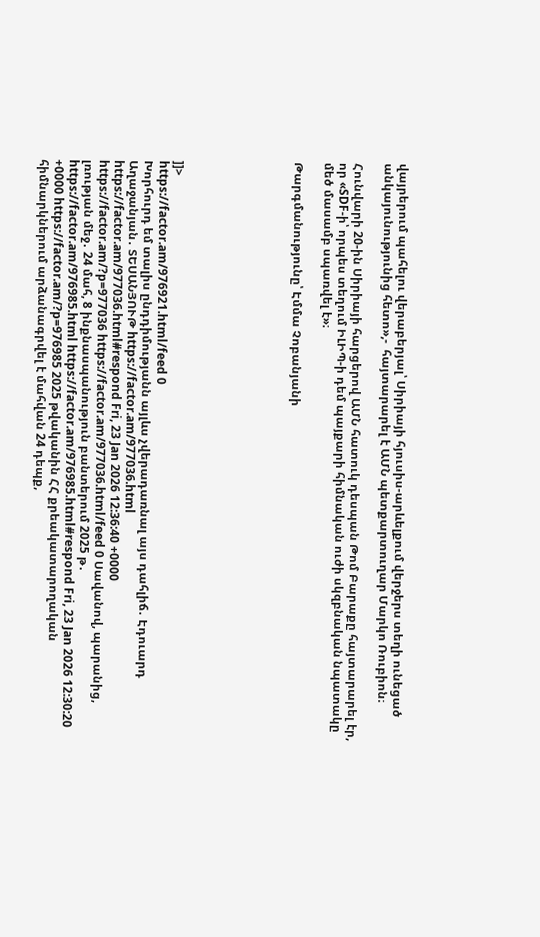վայրերում պահելու վերաբերյալ՝ Սիրիայի հյուսիս-արևելքում վերջերս տեղի ունեցած անկայունությունից հետո»,-  հայտարարել է ԱՄՆ պետքարտուղար Մարկո Ռուբիոն։

Հունվարի 20-ին Սիրիայի հարցերով ԱՄՆ հատուկ դեսպան Թոմ Բարաքը հայտարարել էր, որ «SDF-ի՝ որպես տեղում ԻԼԻՊ-ի դեմ պայքարի հիմնական ուժի սկզբնական նպատակը մեծ մասամբ սպառվել է»։

Թարգմանությունը՝ Էմմա Չոբանյանի







]]>
https://factor.am/976921.html/feed 0
Խորհուրդ եմ տալիս ընդդիմությանն այլևս չվերադառնալ այս դահլիճ․ Էդուարդ Աղաջանյան․ ՏԵՍԱՆՅՈՒԹ https://factor.am/977036.html https://factor.am/977036.html#respond Fri, 23 Jan 2026 12:36:40 +0000 https://factor.am/?p=977036 https://factor.am/977036.html/feed 0 Սավանով, պարանից, լռության մեջ․ 24 մահ, 8 ինքնասպանություն բանտերում 2025 թ․ https://factor.am/976985.html https://factor.am/976985.html#respond Fri, 23 Jan 2026 12:30:20 +0000 https://factor.am/?p=976985 2025 թվականին ՀՀ քրեակատարողական հիմնարկներում արձանագրվել է մահվան 24 դեպք,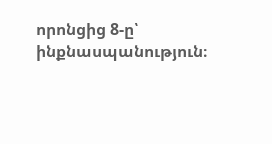որոնցից 8-ը՝ ինքնասպանություն։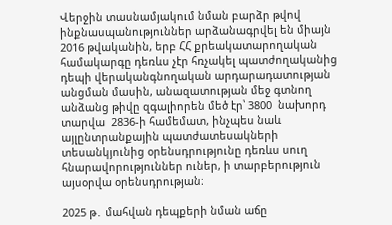Վերջին տասնամյակում նման բարձր թվով ինքնասպանություններ արձանագրվել են միայն 2016 թվականին, երբ ՀՀ քրեակատարողական համակարգը դեռևս չէր հռչակել պատժողականից դեպի վերականգնողական արդարադատության անցման մասին, անազատության մեջ գտնող անձանց թիվը զգալիորեն մեծ էր՝ 3800  նախորդ տարվա  2836-ի համեմատ, ինչպես նաև այլընտրանքային պատժատեսակների տեսանկյունից օրենսդրությունը դեռևս սուղ հնարավորություններ ուներ, ի տարբերություն այսօրվա օրենսդրության։

2025 թ․ մահվան դեպքերի նման աճը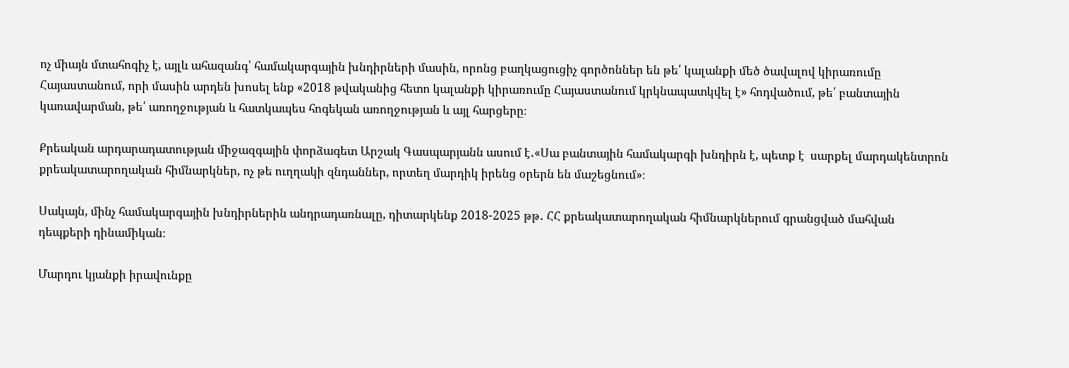ոչ միայն մտահոգիչ է, այլև ահազանգ՝ համակարգային խնդիրների մասին, որոնց բաղկացուցիչ գործոններ են թե՛ կալանքի մեծ ծավալով կիրառումը Հայաստանում, որի մասին արդեն խոսել ենք «2018 թվականից հետո կալանքի կիրառումը Հայաստանում կրկնապատկվել է» հոդվածում, թե՛ բանտային կառավարման, թե՛ առողջության և հատկապես հոգեկան առողջության և այլ հարցերը։

Քրեական արդարադատության միջազգային փորձագետ Արշակ Գասպարյանն ասում է․«Սա բանտային համակարգի խնդիրն է, պետք է  սարքել մարդակենտրոն քրեակատարողական հիմնարկներ, ոչ թե ուղղակի զնդաններ, որտեղ մարդիկ իրենց օրերն են մաշեցնում»։

Սակայն, մինչ համակարգային խնդիրներին անդրադառնալը, դիտարկենք 2018-2025 թթ․ ՀՀ քրեակատարողական հիմնարկներում գրանցված մահվան դեպքերի դինամիկան։

Մարդու կյանքի իրավունքը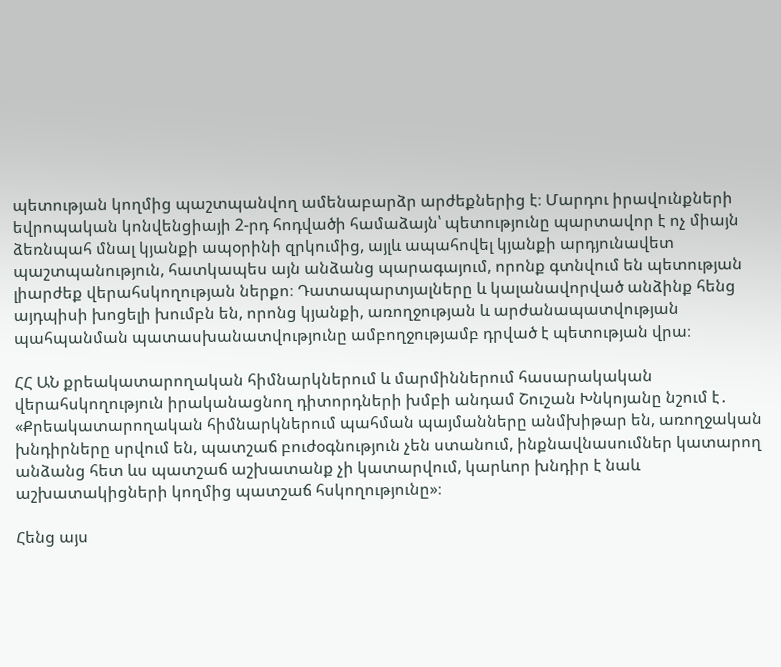պետության կողմից պաշտպանվող ամենաբարձր արժեքներից է։ Մարդու իրավունքների եվրոպական կոնվենցիայի 2-րդ հոդվածի համաձայն՝ պետությունը պարտավոր է ոչ միայն ձեռնպահ մնալ կյանքի ապօրինի զրկումից, այլև ապահովել կյանքի արդյունավետ պաշտպանություն, հատկապես այն անձանց պարագայում, որոնք գտնվում են պետության լիարժեք վերահսկողության ներքո։ Դատապարտյալները և կալանավորված անձինք հենց այդպիսի խոցելի խումբն են, որոնց կյանքի, առողջության և արժանապատվության պահպանման պատասխանատվությունը ամբողջությամբ դրված է պետության վրա։

ՀՀ ԱՆ քրեակատարողական հիմնարկներում և մարմիններում հասարակական վերահսկողություն իրականացնող դիտորդների խմբի անդամ Շուշան Խնկոյանը նշում է․ «Քրեակատարողական հիմնարկներում պահման պայմանները անմխիթար են, առողջական խնդիրները սրվում են, պատշաճ բուժօգնություն չեն ստանում, ինքնավնասումներ կատարող անձանց հետ ևս պատշաճ աշխատանք չի կատարվում, կարևոր խնդիր է նաև աշխատակիցների կողմից պատշաճ հսկողությունը»։

Հենց այս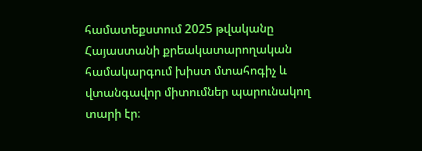համատեքստում 2025 թվականը Հայաստանի քրեակատարողական համակարգում խիստ մտահոգիչ և վտանգավոր միտումներ պարունակող տարի էր։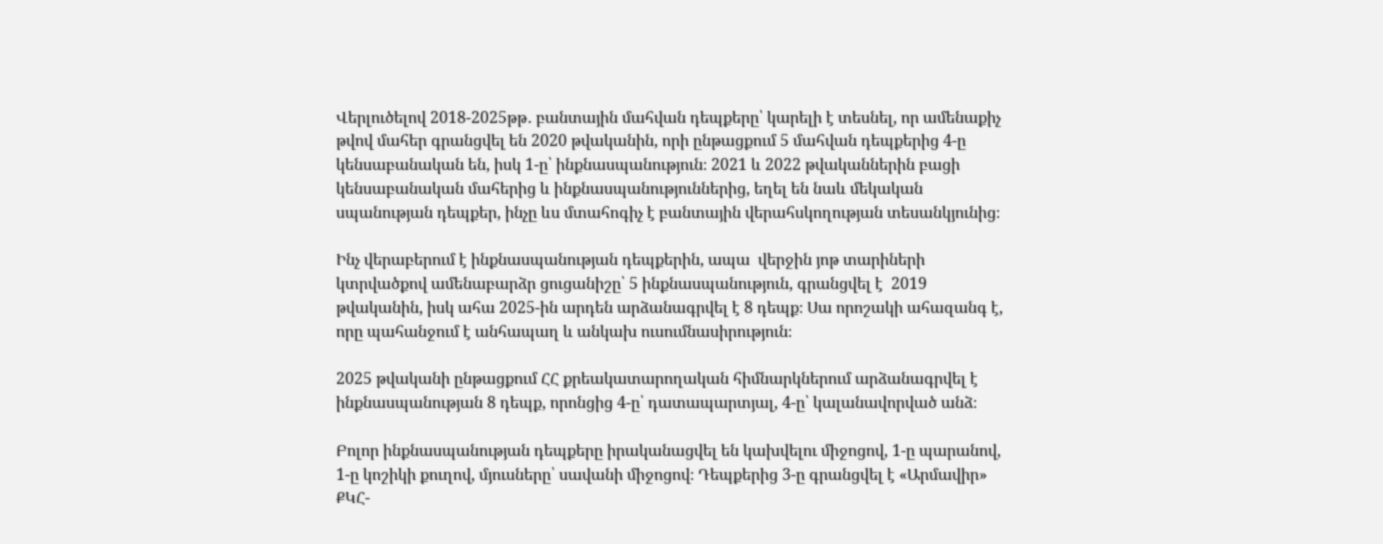Վերլուծելով 2018-2025թթ․ բանտային մահվան դեպքերը՝ կարելի է տեսնել, որ ամենաքիչ թվով մահեր գրանցվել են 2020 թվականին, որի ընթացքում 5 մահվան դեպքերից 4-ը կենսաբանական են, իսկ 1-ը՝ ինքնասպանություն։ 2021 և 2022 թվականներին բացի կենսաբանական մահերից և ինքնասպանություններից, եղել են նաև մեկական սպանության դեպքեր, ինչը ևս մտահոգիչ է բանտային վերահսկողության տեսանկյունից։

Ինչ վերաբերում է ինքնասպանության դեպքերին, ապա  վերջին յոթ տարիների կտրվածքով ամենաբարձր ցուցանիշը՝ 5 ինքնասպանություն, գրանցվել է  2019 թվականին, իսկ ահա 2025-ին արդեն արձանագրվել է 8 դեպք։ Սա որոշակի ահազանգ է, որը պահանջում է անհապաղ և անկախ ուսումնասիրություն։

2025 թվականի ընթացքում ՀՀ քրեակատարողական հիմնարկներում արձանագրվել է ինքնասպանության 8 դեպք, որոնցից 4-ը՝ դատապարտյալ, 4-ը՝ կալանավորված անձ։

Բոլոր ինքնասպանության դեպքերը իրականացվել են կախվելու միջոցով, 1-ը պարանով, 1-ը կոշիկի քուղով, մյուսները՝ սավանի միջոցով։ Դեպքերից 3-ը գրանցվել է «Արմավիր» ՔԿՀ-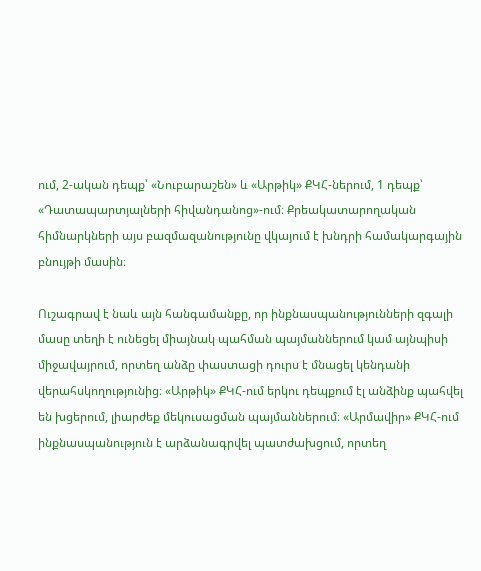ում, 2-ական դեպք՝ «Նուբարաշեն» և «Արթիկ» ՔԿՀ-ներում, 1 դեպք՝ «Դատապարտյալների հիվանդանոց»-ում։ Քրեակատարողական հիմնարկների այս բազմազանությունը վկայում է խնդրի համակարգային բնույթի մասին։

Ուշագրավ է նաև այն հանգամանքը, որ ինքնասպանությունների զգալի մասը տեղի է ունեցել միայնակ պահման պայմաններում կամ այնպիսի միջավայրում, որտեղ անձը փաստացի դուրս է մնացել կենդանի վերահսկողությունից։ «Արթիկ» ՔԿՀ-ում երկու դեպքում էլ անձինք պահվել են խցերում, լիարժեք մեկուսացման պայմաններում։ «Արմավիր» ՔԿՀ-ում ինքնասպանություն է արձանագրվել պատժախցում, որտեղ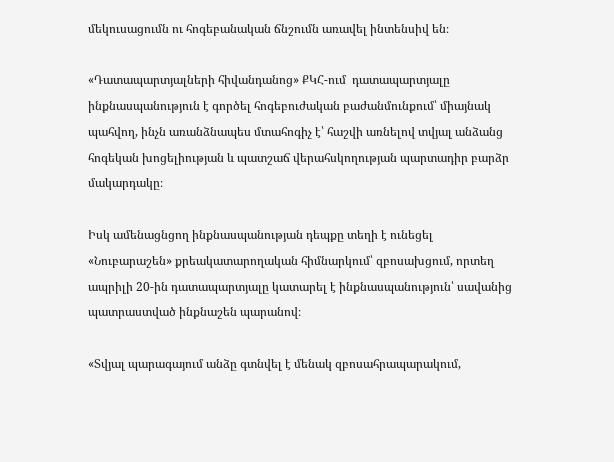մեկուսացումն ու հոգեբանական ճնշումն առավել ինտենսիվ են։

«Դատապարտյալների հիվանդանոց» ՔԿՀ-ում  դատապարտյալը ինքնասպանություն է գործել հոգեբուժական բաժանմունքում՝ միայնակ պահվող, ինչն առանձնապես մտահոգիչ է՝ հաշվի առնելով տվյալ անձանց հոգեկան խոցելիության և պատշաճ վերահսկողության պարտադիր բարձր մակարդակը։

Իսկ ամենացնցող ինքնասպանության դեպքը տեղի է ունեցել «Նուբարաշեն» քրեակատարողական հիմնարկում՝ զբոսախցում, որտեղ ապրիլի 20-ին դատապարտյալը կատարել է ինքնասպանություն՝ սավանից պատրաստված ինքնաշեն պարանով։

«Տվյալ պարագայում անձը գտնվել է մենակ զբոսահրապարակում,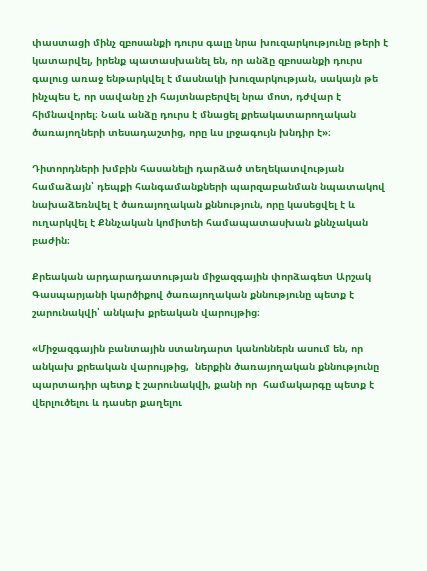փաստացի մինչ զբոսանքի դուրս գալը նրա խուզարկությունը թերի է կատարվել, իրենք պատասխանել են, որ անձը զբոսանքի դուրս գալուց առաջ ենթարկվել է մասնակի խուզարկության, սակայն թե ինչպես է, որ սավանը չի հայտնաբերվել նրա մոտ, դժվար է հիմնավորել։ Նաև անձը դուրս է մնացել քրեակատարողական ծառայողների տեսադաշտից, որը ևս լրջագույն խնդիր է»։

Դիտորդների խմբին հասանելի դարձած տեղեկատվության համաձայն՝ դեպքի հանգամանքների պարզաբանման նպատակով նախաձեռնվել է ծառայողական քննություն, որը կասեցվել է և ուղարկվել է Քննչական կոմիտեի համապատասխան քննչական բաժին։

Քրեական արդարադատության միջազգային փորձագետ Արշակ Գասպարյանի կարծիքով ծառայողական քննությունը պետք է շարունակվի՝ անկախ քրեական վարույթից։

«Միջազգային բանտային ստանդարտ կանոններն ասում են, որ անկախ քրեական վարույթից,  ներքին ծառայողական քննությունը պարտադիր պետք է շարունակվի, քանի որ  համակարգը պետք է վերլուծելու և դասեր քաղելու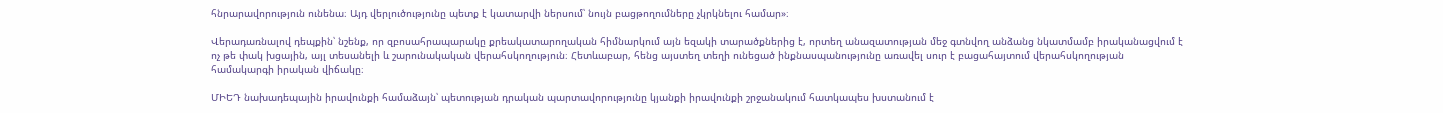հնրարավորություն ունենա։ Այդ վերլուծությունը պետք է կատարվի ներսում՝ նույն բացթողումները չկրկնելու համար»։

Վերադառնալով դեպքին՝ նշենք, որ զբոսահրապարակը քրեակատարողական հիմնարկում այն եզակի տարածքներից է, որտեղ անազատության մեջ գտնվող անձանց նկատմամբ իրականացվում է ոչ թե փակ խցային, այլ տեսանելի և շարունակական վերահսկողություն։ Հետևաբար, հենց այստեղ տեղի ունեցած ինքնասպանությունը առավել սուր է բացահայտում վերահսկողության համակարգի իրական վիճակը։

ՄԻԵԴ նախադեպային իրավունքի համաձայն՝ պետության դրական պարտավորությունը կյանքի իրավունքի շրջանակում հատկապես խստանում է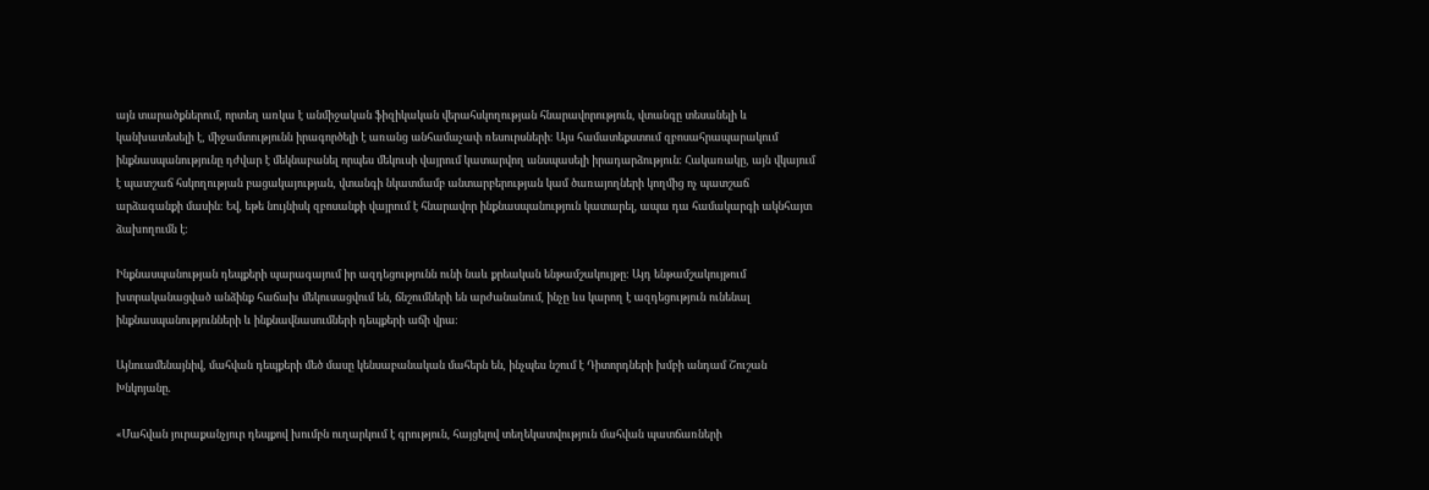այն տարածքներում, որտեղ առկա է անմիջական ֆիզիկական վերահսկողության հնարավորություն, վտանգը տեսանելի և կանխատեսելի է, միջամտությունն իրագործելի է առանց անհամաչափ ռեսուրսների։ Այս համատեքստում զբոսահրապարակում ինքնասպանությունը դժվար է մեկնաբանել որպես մեկուսի վայրում կատարվող անսպասելի իրադարձություն։ Հակառակը, այն վկայում է պատշաճ հսկողության բացակայության, վտանգի նկատմամբ անտարբերության կամ ծառայողների կողմից ոչ պատշաճ արձագանքի մասին։ Եվ, եթե նույնիսկ զբոսանքի վայրում է հնարավոր ինքնասպանություն կատարել, ապա դա համակարգի ակնհայտ ձախողումն է։

Ինքնասպանության դեպքերի պարագայում իր ազդեցությունն ունի նաև քրեական ենթամշակույթը։ Այդ ենթամշակույթում խտրականացված անձինք հաճախ մեկուսացվում են, ճնշումների են արժանանում, ինչը ևս կարող է ազդեցություն ունենալ ինքնասպանությունների և ինքնավնասումների դեպքերի աճի վրա։

Այնուամենայնիվ, մահվան դեպքերի մեծ մասը կենսաբանական մահերն են, ինչպես նշում է Դիտորդների խմբի անդամ Շուշան Խնկոյանը․

«Մահվան յուրաքանչյուր դեպքով խումբն ուղարկում է գրություն, հայցելով տեղեկատվություն մահվան պատճառների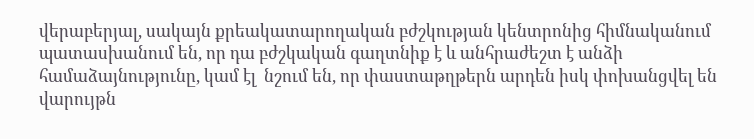վերաբերյալ, սակայն քրեակատարողական բժշկության կենտրոնից հիմնականում պատասխանում են, որ դա բժշկական գաղտնիք է և անհրաժեշտ է անձի համաձայնությունը, կամ էլ  նշում են, որ փաստաթղթերն արդեն իսկ փոխանցվել են վարույթն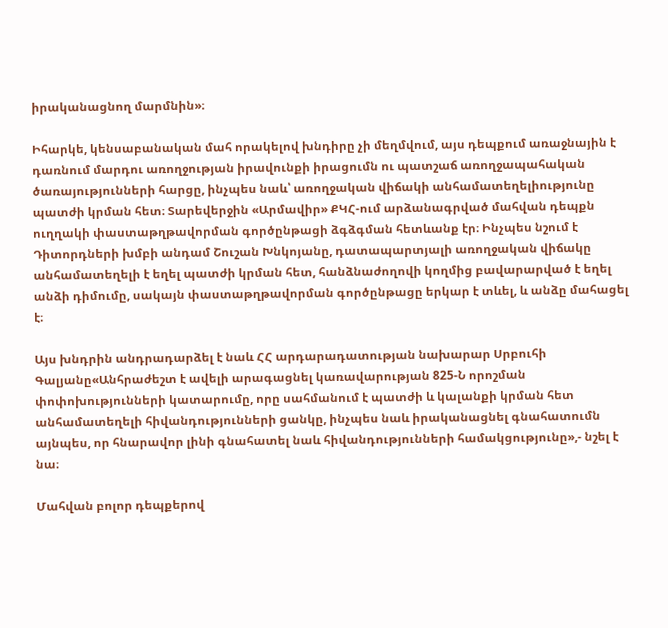իրականացնող մարմնին»։

Իհարկե, կենսաբանական մահ որակելով խնդիրը չի մեղմվում, այս դեպքում առաջնային է դառնում մարդու առողջության իրավունքի իրացումն ու պատշաճ առողջապահական ծառայությունների հարցը, ինչպես նաև՝ առողջական վիճակի անհամատեղելիությունը պատժի կրման հետ։ Տարեվերջին «Արմավիր» ՔԿՀ-ում արձանագրված մահվան դեպքն ուղղակի փաստաթղթավորման գործընթացի ձգձգման հետևանք էր։ Ինչպես նշում է Դիտորդների խմբի անդամ Շուշան Խնկոյանը, դատապարտյալի առողջական վիճակը անհամատեղելի է եղել պատժի կրման հետ, հանձնաժողովի կողմից բավարարված է եղել անձի դիմումը, սակայն փաստաթղթավորման գործընթացը երկար է տևել, և անձը մահացել է։

Այս խնդրին անդրադարձել է նաև ՀՀ արդարադատության նախարար Սրբուհի Գալյանը«Անհրաժեշտ է ավելի արագացնել կառավարության 825-Ն որոշման փոփոխությունների կատարումը, որը սահմանում է պատժի և կալանքի կրման հետ անհամատեղելի հիվանդությունների ցանկը, ինչպես նաև իրականացնել գնահատումն այնպես, որ հնարավոր լինի գնահատել նաև հիվանդությունների համակցությունը»,- նշել է նա։

Մահվան բոլոր դեպքերով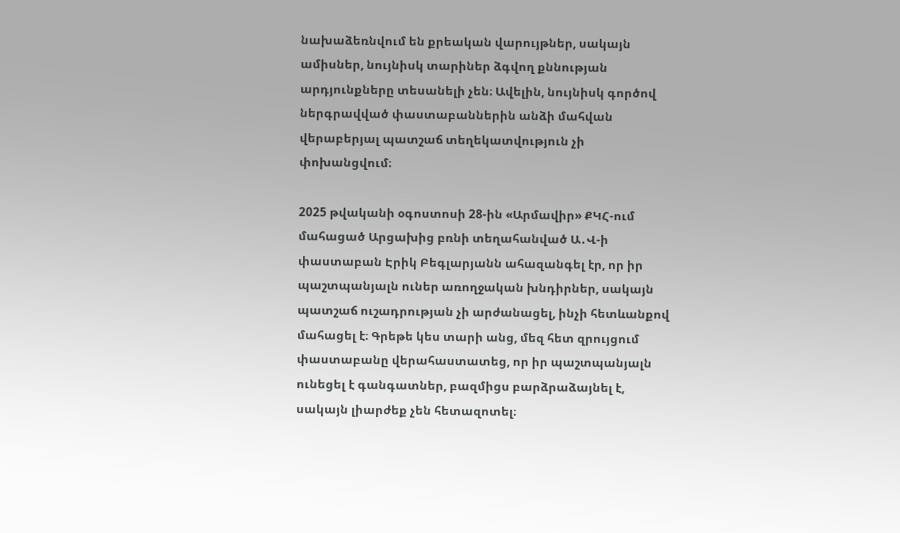նախաձեռնվում են քրեական վարույթներ, սակայն ամիսներ, նույնիսկ տարիներ ձգվող քննության արդյունքները տեսանելի չեն։ Ավելին, նույնիսկ գործով ներգրավված փաստաբաններին անձի մահվան վերաբերյալ պատշաճ տեղեկատվություն չի փոխանցվում։

2025 թվականի օգոստոսի 28-ին «Արմավիր» ՔԿՀ-ում մահացած Արցախից բռնի տեղահանված Ա․Վ-ի փաստաբան Էրիկ Բեգլարյանն ահազանգել էր, որ իր պաշտպանյալն ուներ առողջական խնդիրներ, սակայն պատշաճ ուշադրության չի արժանացել, ինչի հետևանքով մահացել է։ Գրեթե կես տարի անց, մեզ հետ զրույցում փաստաբանը վերահաստատեց, որ իր պաշտպանյալն ունեցել է գանգատներ, բազմիցս բարձրաձայնել է, սակայն լիարժեք չեն հետազոտել։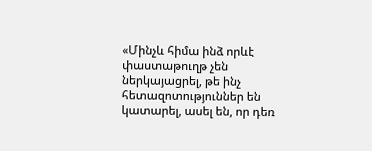«Մինչև հիմա ինձ որևէ փաստաթուղթ չեն ներկայացրել, թե ինչ հետազոտություններ են կատարել, ասել են, որ դեռ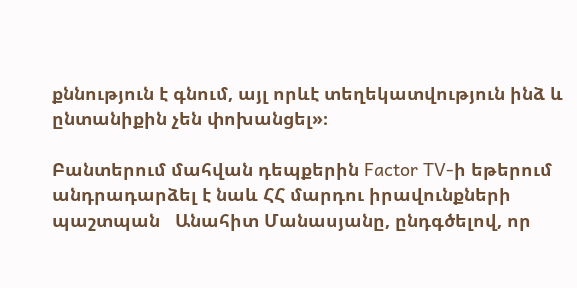քննություն է գնում, այլ որևէ տեղեկատվություն ինձ և ընտանիքին չեն փոխանցել»։

Բանտերում մահվան դեպքերին Factor TV-ի եթերում անդրադարձել է նաև ՀՀ մարդու իրավունքների պաշտպան   Անահիտ Մանասյանը, ընդգծելով, որ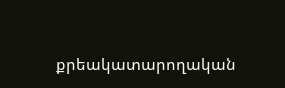քրեակատարողական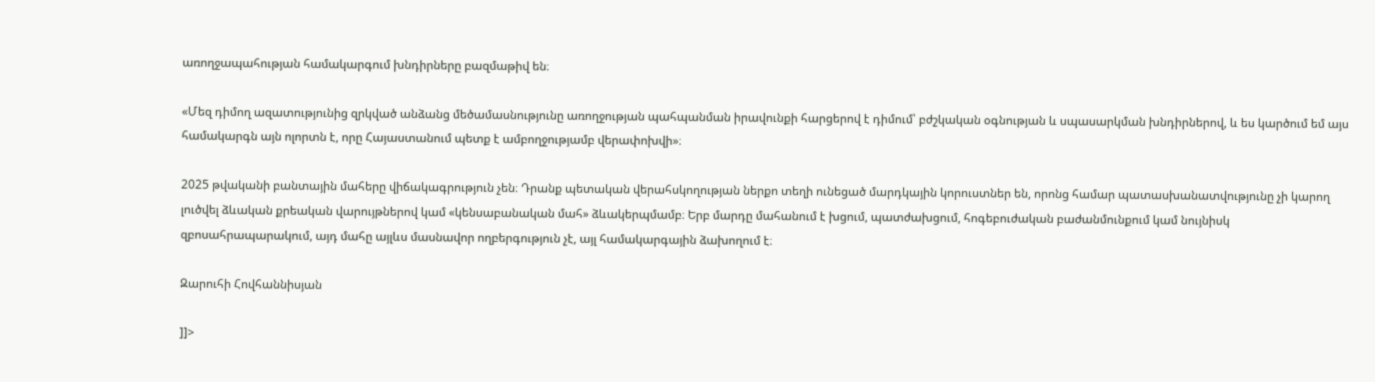առողջապահության համակարգում խնդիրները բազմաթիվ են։

«Մեզ դիմող ազատությունից զրկված անձանց մեծամասնությունը առողջության պահպանման իրավունքի հարցերով է դիմում՝ բժշկական օգնության և սպասարկման խնդիրներով, և ես կարծում եմ այս համակարգն այն ոլորտն է, որը Հայաստանում պետք է ամբողջությամբ վերափոխվի»։

2025 թվականի բանտային մահերը վիճակագրություն չեն։ Դրանք պետական վերահսկողության ներքո տեղի ունեցած մարդկային կորուստներ են, որոնց համար պատասխանատվությունը չի կարող լուծվել ձևական քրեական վարույթներով կամ «կենսաբանական մահ» ձևակերպմամբ։ Երբ մարդը մահանում է խցում, պատժախցում, հոգեբուժական բաժանմունքում կամ նույնիսկ զբոսահրապարակում, այդ մահը այլևս մասնավոր ողբերգություն չէ, այլ համակարգային ձախողում է։

Զարուհի Հովհաննիսյան

]]>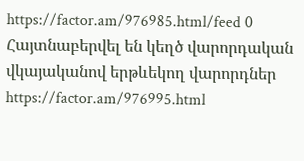https://factor.am/976985.html/feed 0
Հայտնաբերվել են կեղծ վարորդական վկայականով երթևեկող վարորդներ https://factor.am/976995.html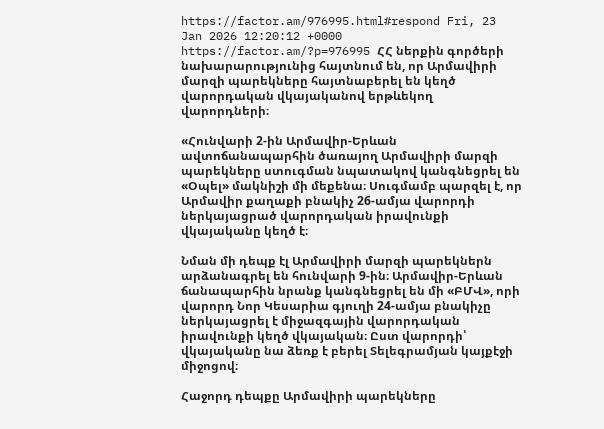https://factor.am/976995.html#respond Fri, 23 Jan 2026 12:20:12 +0000 https://factor.am/?p=976995 ՀՀ ներքին գործերի նախարարությունից հայտնում են, որ Արմավիրի մարզի պարեկները հայտնաբերել են կեղծ վարորդական վկայականով երթևեկող վարորդների։

«Հունվարի 2-ին Արմավիր-Երևան ավտոճանապարհին ծառայող Արմավիրի մարզի պարեկները ստուգման նպատակով կանգնեցրել են «Օպել» մակնիշի մի մեքենա։ Սուգմամբ պարզել է, որ Արմավիր քաղաքի բնակիչ 26-ամյա վարորդի ներկայացրած վարորդական իրավունքի վկայականը կեղծ է։

Նման մի դեպք էլ Արմավիրի մարզի պարեկներն արձանագրել են հունվարի 9-ին։ Արմավիր-Երևան ճանապարհին նրանք կանգնեցրել են մի «ԲՄՎ», որի վարորդ Նոր Կեսարիա գյուղի 24-ամյա բնակիչը ներկայացրել է միջազգային վարորդական իրավունքի կեղծ վկայական։ Ըստ վարորդի՝ վկայականը նա ձեռք է բերել Տելեգրամյան կայքէջի միջոցով։

Հաջորդ դեպքը Արմավիրի պարեկները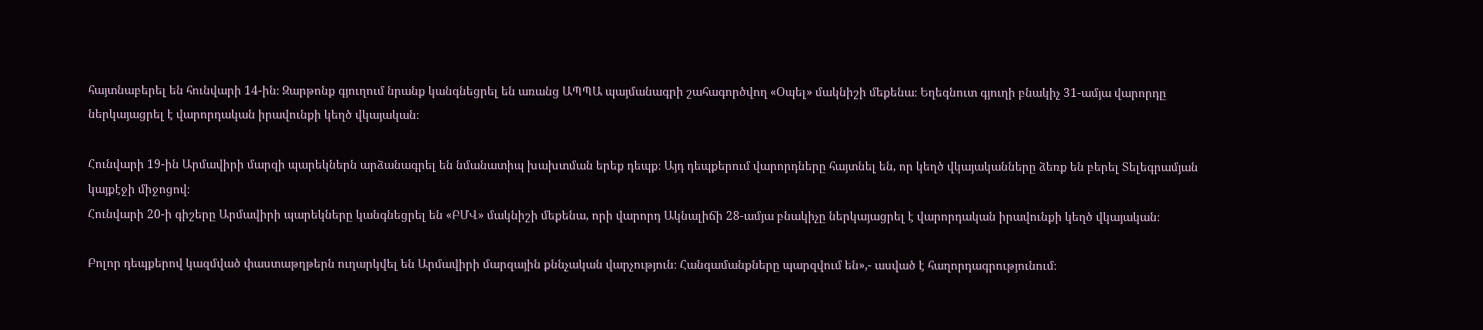հայտնաբերել են հունվարի 14-ին։ Զարթոնք գյուղում նրանք կանգնեցրել են առանց ԱՊՊԱ պայմանագրի շահագործվող «Օպել» մակնիշի մեքենա։ Եղեգնուտ գյուղի բնակիչ 31-ամյա վարորդը ներկայացրել է վարորդական իրավունքի կեղծ վկայական։

Հունվարի 19-ին Արմավիրի մարզի պարեկներն արձանագրել են նմանատիպ խախտման երեք դեպք։ Այդ դեպքերում վարորդները հայտնել են, որ կեղծ վկայականները ձեռք են բերել Տելեգրամյան կայքէջի միջոցով։
Հունվարի 20-ի գիշերը Արմավիրի պարեկները կանգնեցրել են «ԲՄՎ» մակնիշի մեքենա, որի վարորդ Ակնալիճի 28-ամյա բնակիչը ներկայացրել է վարորդական իրավունքի կեղծ վկայական։

Բոլոր դեպքերով կազմված փաստաթղթերն ուղարկվել են Արմավիրի մարզային քննչական վարչություն։ Հանգամանքները պարզվում են»,- ասված է հաղորդագրությունում։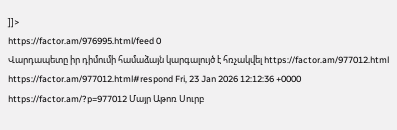]]>
https://factor.am/976995.html/feed 0
Վարդապետը իր դիմումի համաձայն կարգալույծ է հռչակվել https://factor.am/977012.html https://factor.am/977012.html#respond Fri, 23 Jan 2026 12:12:36 +0000 https://factor.am/?p=977012 Մայր Աթոռ Սուրբ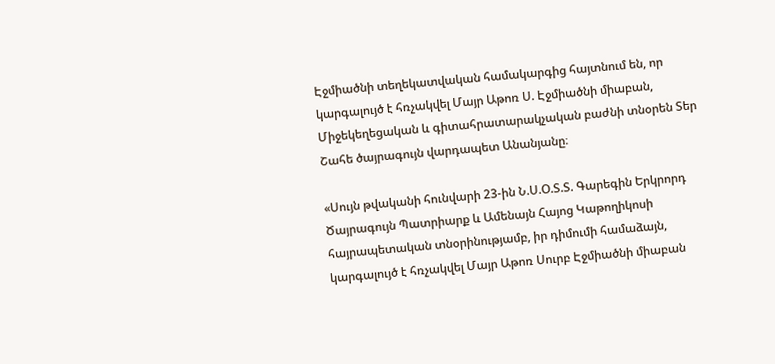Էջմիածնի տեղեկատվական համակարգից հայտնում են, որ կարգալույծ է հռչակվել Մայր Աթոռ Ս. Էջմիածնի միաբան, Միջեկեղեցական և գիտահրատարակչական բաժնի տնօրեն Տեր Շահե ծայրագույն վարդապետ Անանյանը։

«Սույն թվականի հունվարի 23-ին Ն.Ս.Օ.Տ.Տ. Գարեգին Երկրորդ Ծայրագույն Պատրիարք և Ամենայն Հայոց Կաթողիկոսի հայրապետական տնօրինությամբ, իր դիմումի համաձայն, կարգալույծ է հռչակվել Մայր Աթոռ Սուրբ Էջմիածնի միաբան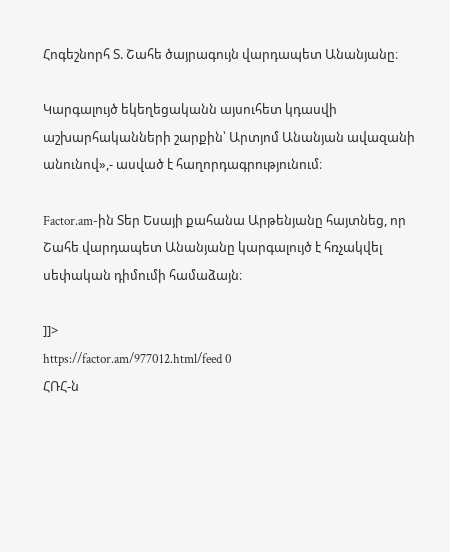Հոգեշնորհ Տ. Շահե ծայրագույն վարդապետ Անանյանը։

Կարգալույծ եկեղեցականն այսուհետ կդասվի աշխարհականների շարքին՝ Արտյոմ Անանյան ավազանի անունով»,- ասված է հաղորդագրությունում։

Factor.am-ին Տեր Եսայի քահանա Արթենյանը հայտնեց, որ Շահե վարդապետ Անանյանը կարգալույծ է հռչակվել սեփական դիմումի համաձայն։

]]>
https://factor.am/977012.html/feed 0
ՀՌՀ-ն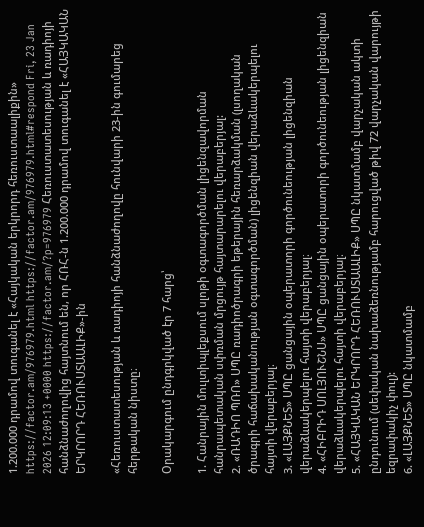1.200.000 դրամով տուգանել է «Հայկական երկրորդ հեռուստաալիքին» https://factor.am/976979.html https://factor.am/976979.html#respond Fri, 23 Jan 2026 12:09:13 +0000 https://factor.am/?p=976979 Հեռուստատեսության և ռադիոյի հանձնաժողովից հայտնում են, որ ՀՌՀ-ն 1.200.000 դրամով տուգանել է «ՀԱՅԿԱԿԱՆ ԵՐԿՐՈՐԴ ՀԵՌՈՒՍՏԱԱԼԻՔ»-ին

«Հեռուստատեսության և ռադիոյի հանձնաժողովը հունվարի 23-ին գումարեց հերթական նիստը։

Օրակարգում ընդգրկված էր 7 հարց՝

1. Հանրային մուլտիպլեքսում սլոթի օգտագործման լիցենզավորման հանրապետական սփռման մրցույթ հայտարարելու վերաբերյալ:
2. «ՌԱԴԻՈ ՊՌՈ» ՍՊԸ ռադիոծրագրի եթերային հեռարձակման (լսողական ծրագրի հաճախականության օգտագործման) լիցենզիան վերաձևակերպելու հայտի վերաբերյալ։
3. «ԼԱՅՔՆԵՏ» ՍՊԸ ցանցային օպերատորի գործունեության լիցենզիան վերաձևակերպելու հայտի վերաբերյալ։
4. «ՀԻԲՐԻԴ ՍՈԼՅՈՒՇՆՍ» ՍՊԸ ցանցային օպերատորի գործունեության լիցենզիան վերաձևակերպելու հայտի վերաբերյալ։
5. «ՀԱՅԿԱԿԱՆ ԵՐԿՐՈՐԴ ՀԵՌՈՒՍՏԱԱԼԻՔ» ՍՊԸ նկատմամբ վարչական ակտի ընդունում (սեփական նախաձեռնությամբ հարուցված թիվ 72 վարչական վարույթի եզրափակիչ փուլ):
6. «ԼԱՅՔՆԵՏ» ՍՊԸ նկատմամբ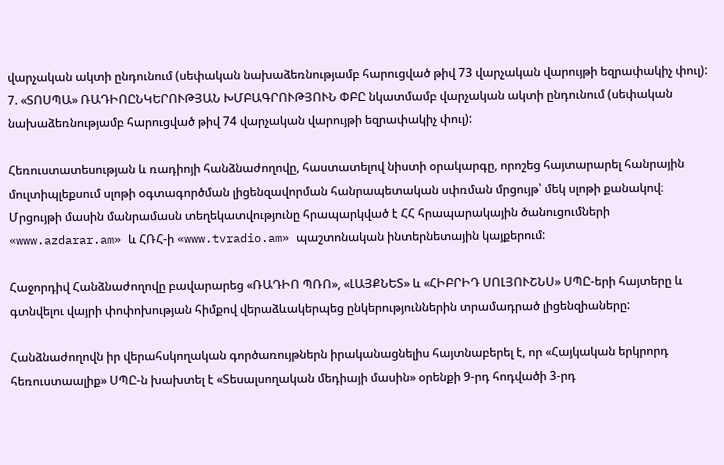վարչական ակտի ընդունում (սեփական նախաձեռնությամբ հարուցված թիվ 73 վարչական վարույթի եզրափակիչ փուլ):
7. «ՏՈՍՊԱ» ՌԱԴԻՈԸՆԿԵՐՈՒԹՅԱՆ ԽՄԲԱԳՐՈՒԹՅՈՒՆ ՓԲԸ նկատմամբ վարչական ակտի ընդունում (սեփական նախաձեռնությամբ հարուցված թիվ 74 վարչական վարույթի եզրափակիչ փուլ):

Հեռուստատեսության և ռադիոյի հանձնաժողովը, հաստատելով նիստի օրակարգը, որոշեց հայտարարել հանրային մուլտիպլեքսում սլոթի օգտագործման լիցենզավորման հանրապետական սփռման մրցույթ՝ մեկ սլոթի քանակով։ Մրցույթի մասին մանրամասն տեղեկատվությունը հրապարկված է ՀՀ հրապարակային ծանուցումների «www.azdarar.am» և ՀՌՀ-ի «www.tvradio.am» պաշտոնական ինտերնետային կայքերում:

Հաջորդիվ Հանձնաժողովը բավարարեց «ՌԱԴԻՈ ՊՌՈ», «ԼԱՅՔՆԵՏ» և «ՀԻԲՐԻԴ ՍՈԼՅՈՒՇՆՍ» ՍՊԸ-երի հայտերը և գտնվելու վայրի փոփոխության հիմքով վերաձևակերպեց ընկերություններին տրամադրած լիցենզիաները:

Հանձնաժողովն իր վերահսկողական գործառույթներն իրականացնելիս հայտնաբերել է, որ «Հայկական երկրորդ հեռուստաալիք» ՍՊԸ-ն խախտել է «Տեսալսողական մեդիայի մասին» օրենքի 9-րդ հոդվածի 3-րդ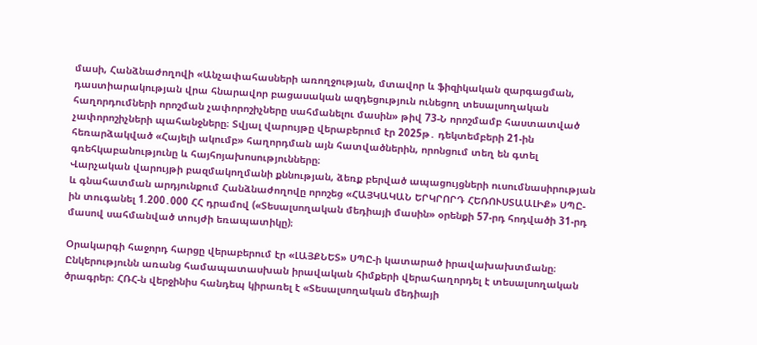մասի, Հանձնաժողովի «Անչափահասների առողջության, մտավոր և ֆիզիկական զարգացման, դաստիարակության վրա հնարավոր բացասական ազդեցություն ունեցող տեսալսողական հաղորդումների որոշման չափորոշիչները սահմանելու մասին» թիվ 73-Ն որոշմամբ հաստատված չափորոշիչների պահանջները։ Տվյալ վարույթը վերաբերում էր 2025թ․ դեկտեմբերի 21-ին հեռարձակված «Հայելի ակումբ» հաղորդման այն հատվածներին, որոնցում տեղ են գտել գռեհկաբանությունը և հայհոյախոսությունները։
Վարչական վարույթի բազմակողմանի քննության, ձեռք բերված ապացույցների ուսումնասիրության և գնահատման արդյունքում Հանձնաժողովը որոշեց «ՀԱՅԿԱԿԱՆ ԵՐԿՐՈՐԴ ՀԵՌՈՒՍՏԱԱԼԻՔ» ՍՊԸ-ին տուգանել 1.200․000 ՀՀ դրամով («Տեսալսողական մեդիայի մասին» օրենքի 57-րդ հոդվածի 31-րդ մասով սահմանված տույժի եռապատիկը)։

Օրակարգի հաջորդ հարցը վերաբերում էր «ԼԱՅՔՆԵՏ» ՍՊԸ-ի կատարած իրավախախտմանը։ Ընկերությունն առանց համապատասխան իրավական հիմքերի վերահաղորդել է տեսալսողական ծրագրեր։ ՀՌՀ-ն վերջինիս հանդեպ կիրառել է «Տեսալսողական մեդիայի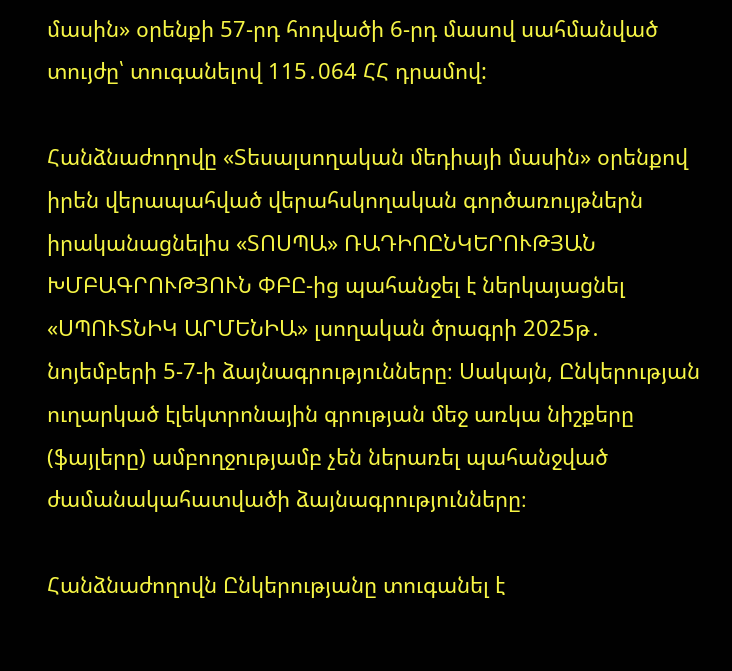մասին» օրենքի 57-րդ հոդվածի 6-րդ մասով սահմանված տույժը՝ տուգանելով 115․064 ՀՀ դրամով:

Հանձնաժողովը «Տեսալսողական մեդիայի մասին» օրենքով իրեն վերապահված վերահսկողական գործառույթներն իրականացնելիս «ՏՈՍՊԱ» ՌԱԴԻՈԸՆԿԵՐՈՒԹՅԱՆ ԽՄԲԱԳՐՈՒԹՅՈՒՆ ՓԲԸ-ից պահանջել է ներկայացնել «ՍՊՈՒՏՆԻԿ ԱՐՄԵՆԻԱ» լսողական ծրագրի 2025թ․ նոյեմբերի 5-7-ի ձայնագրությունները։ Սակայն, Ընկերության ուղարկած էլեկտրոնային գրության մեջ առկա նիշքերը (ֆայլերը) ամբողջությամբ չեն ներառել պահանջված ժամանակահատվածի ձայնագրությունները։

Հանձնաժողովն Ընկերությանը տուգանել է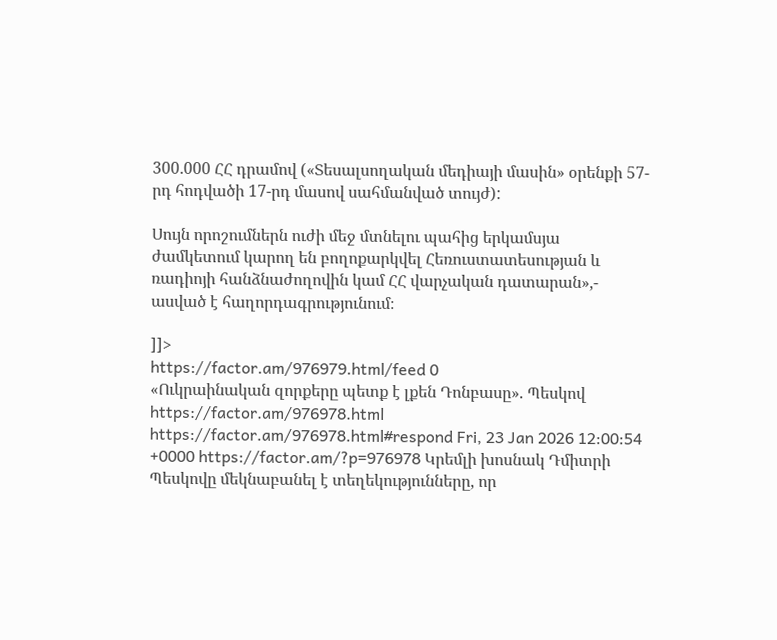300․000 ՀՀ դրամով («Տեսալսողական մեդիայի մասին» օրենքի 57-րդ հոդվածի 17-րդ մասով սահմանված տույժ):

Սույն որոշումներն ուժի մեջ մտնելու պահից երկամսյա ժամկետում կարող են բողոքարկվել Հեռուստատեսության և ռադիոյի հանձնաժողովին կամ ՀՀ վարչական դատարան»,- ասված է հաղորդագրությունում։

]]>
https://factor.am/976979.html/feed 0
«Ուկրաինական զորքերը պետք է լքեն Դոնբասը». Պեսկով https://factor.am/976978.html https://factor.am/976978.html#respond Fri, 23 Jan 2026 12:00:54 +0000 https://factor.am/?p=976978 Կրեմլի խոսնակ Դմիտրի Պեսկովը մեկնաբանել է տեղեկությունները, որ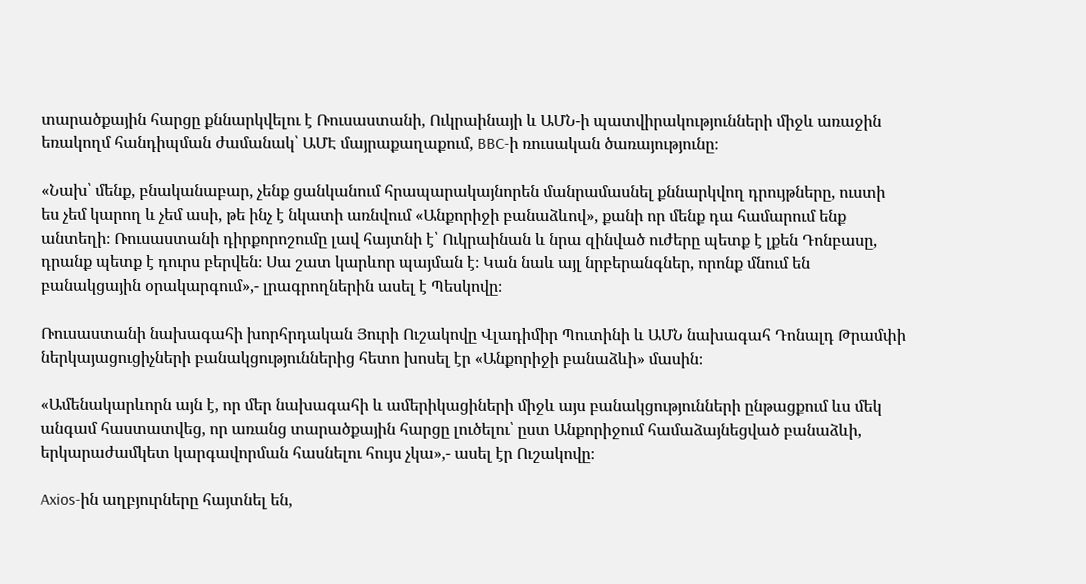տարածքային հարցը քննարկվելու է Ռուսաստանի, Ուկրաինայի և ԱՄՆ-ի պատվիրակությունների միջև առաջին եռակողմ հանդիպման ժամանակ՝ ԱՄԷ մայրաքաղաքում, BBC-ի ռուսական ծառայությունը։

«Նախ՝ մենք, բնականաբար, չենք ցանկանում հրապարակայնորեն մանրամասնել քննարկվող դրույթները, ուստի ես չեմ կարող և չեմ ասի, թե ինչ է նկատի առնվում «Անքորիջի բանաձևով», քանի որ մենք դա համարում ենք անտեղի։ Ռուսաստանի դիրքորոշումը լավ հայտնի է՝ Ուկրաինան և նրա զինված ուժերը պետք է լքեն Դոնբասը, դրանք պետք է դուրս բերվեն։ Սա շատ կարևոր պայման է։ Կան նաև այլ նրբերանգներ, որոնք մնում են բանակցային օրակարգում»,- լրագրողներին ասել է Պեսկովը։

Ռուսաստանի նախագահի խորհրդական Յուրի Ուշակովը Վլադիմիր Պուտինի և ԱՄՆ նախագահ Դոնալդ Թրամփի ներկայացուցիչների բանակցություններից հետո խոսել էր «Անքորիջի բանաձևի» մասին։

«Ամենակարևորն այն է, որ մեր նախագահի և ամերիկացիների միջև այս բանակցությունների ընթացքում ևս մեկ անգամ հաստատվեց, որ առանց տարածքային հարցը լուծելու՝ ըստ Անքորիջում համաձայնեցված բանաձևի, երկարաժամկետ կարգավորման հասնելու հույս չկա»,- ասել էր Ուշակովը։

Axios-ին աղբյուրները հայտնել են,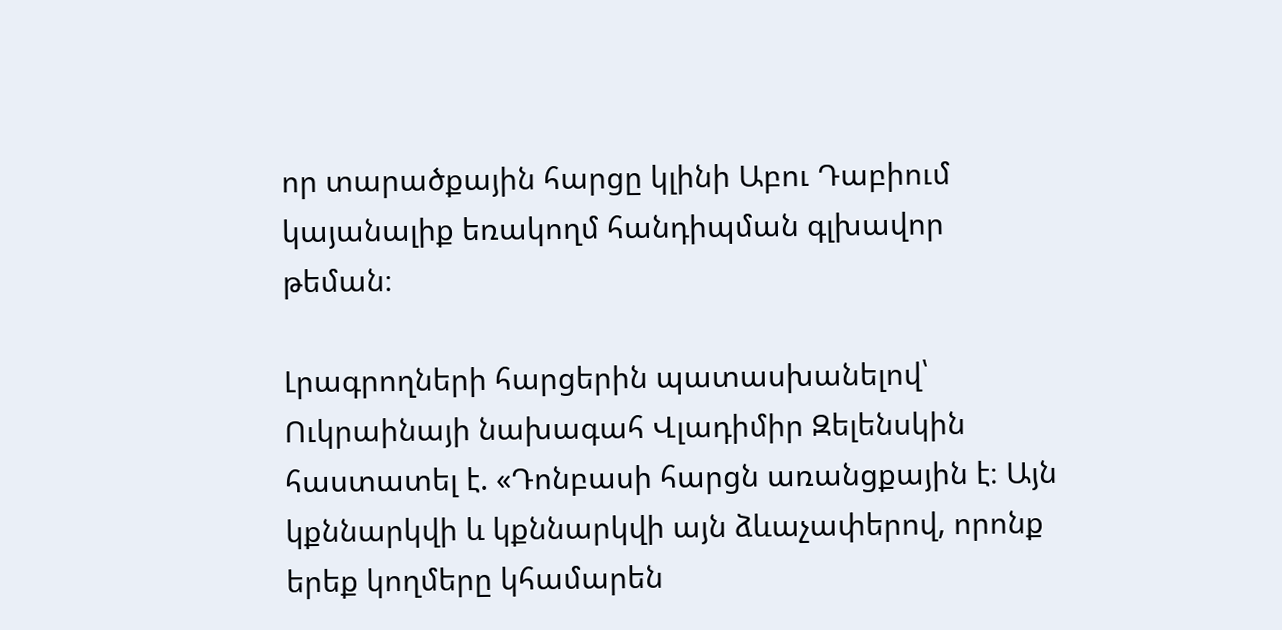որ տարածքային հարցը կլինի Աբու Դաբիում կայանալիք եռակողմ հանդիպման գլխավոր թեման։

Լրագրողների հարցերին պատասխանելով՝ Ուկրաինայի նախագահ Վլադիմիր Զելենսկին հաստատել է. «Դոնբասի հարցն առանցքային է։ Այն կքննարկվի և կքննարկվի այն ձևաչափերով, որոնք երեք կողմերը կհամարեն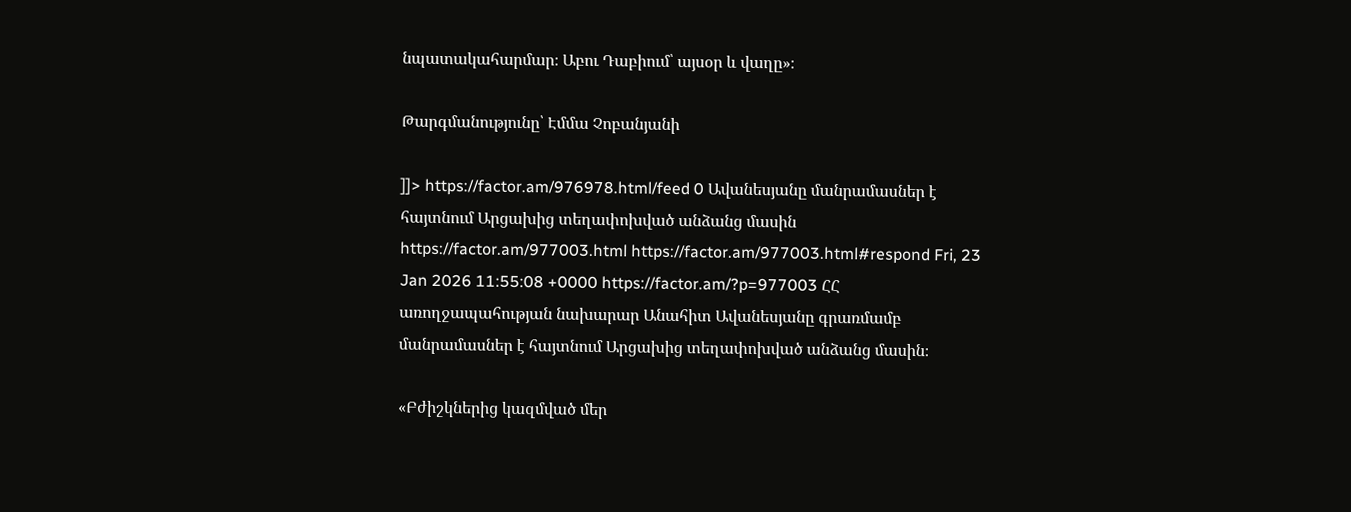նպատակահարմար։ Աբու Դաբիում՝ այսօր և վաղը»։

Թարգմանությունը՝ Էմմա Չոբանյանի

]]> https://factor.am/976978.html/feed 0 Ավանեսյանը մանրամասներ է հայտնում Արցախից տեղափոխված անձանց մասին https://factor.am/977003.html https://factor.am/977003.html#respond Fri, 23 Jan 2026 11:55:08 +0000 https://factor.am/?p=977003 ՀՀ առողջապահության նախարար Անահիտ Ավանեսյանը գրառմամբ մանրամասներ է հայտնում Արցախից տեղափոխված անձանց մասին։

«Բժիշկներից կազմված մեր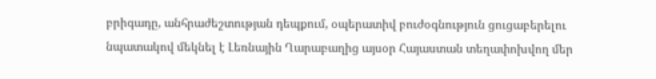բրիգադը, անհրաժեշտության դեպքում, օպերատիվ բուժօգնություն ցուցաբերելու նպատակով մեկնել է Լեռնային Ղարաբաղից այսօր Հայաստան տեղափոխվող մեր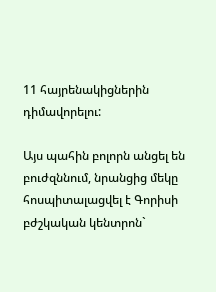11 հայրենակիցներին դիմավորելու:

Այս պահին բոլորն անցել են բուժզննում, նրանցից մեկը հոսպիտալացվել է Գորիսի բժշկական կենտրոն`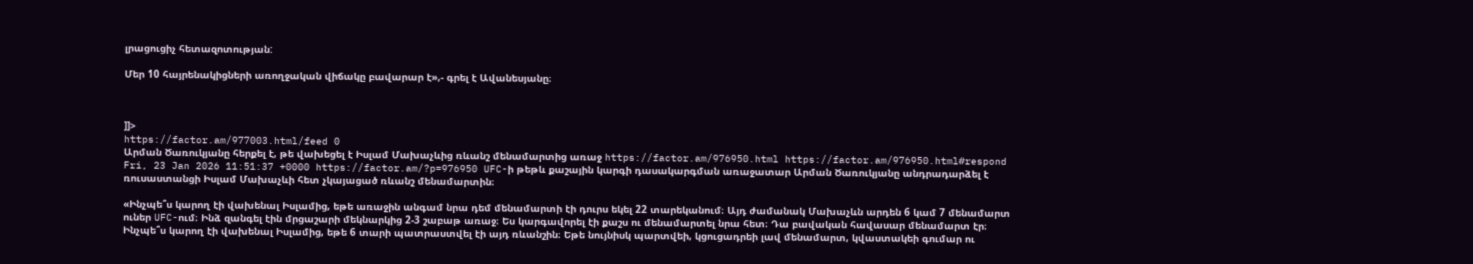լրացուցիչ հետազոտության:

Մեր 10 հայրենակիցների առողջական վիճակը բավարար է»,- գրել է Ավանեսյանը։



]]>
https://factor.am/977003.html/feed 0
Արման Ծառուկյանը հերքել է, թե վախեցել է Իսլամ Մախաչևից ռևանշ մենամարտից առաջ https://factor.am/976950.html https://factor.am/976950.html#respond Fri, 23 Jan 2026 11:51:37 +0000 https://factor.am/?p=976950 UFC-ի թեթև քաշային կարգի դասակարգման առաջատար Արման Ծառուկյանը անդրադարձել է ռուսաստանցի Իսլամ Մախաչևի հետ չկայացած ռևանշ մենամարտին։

«Ինչպե՞ս կարող էի վախենալ Իսլամից, եթե առաջին անգամ նրա դեմ մենամարտի էի դուրս եկել 22 տարեկանում։ Այդ ժամանակ Մախաչևն արդեն 6 կամ 7 մենամարտ ուներ UFC-ում։ Ինձ զանգել էին մրցաշարի մեկնարկից 2-3 շաբաթ առաջ։ Ես կարգավորել էի քաշս ու մենամարտել նրա հետ։ Դա բավական հավասար մենամարտ էր։ Ինչպե՞ս կարող էի վախենալ Իսլամից, եթե 6 տարի պատրաստվել էի այդ ռևանշին։ Եթե նույնիսկ պարտվեի, կցուցադրեի լավ մենամարտ, կվաստակեի գումար ու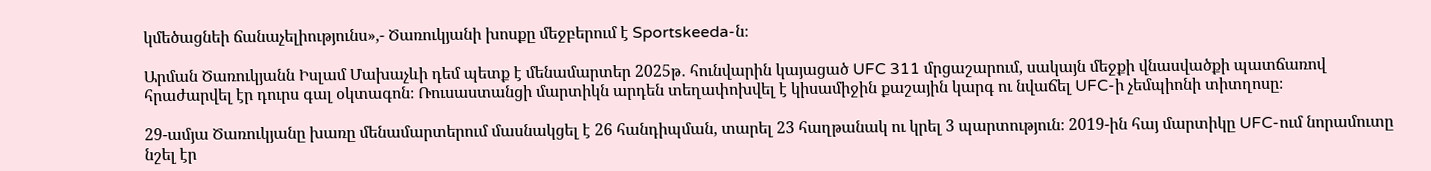կմեծացնեի ճանաչելիությունս»,- Ծառուկյանի խոսքը մեջբերում է Sportskeeda-ն։

Արման Ծառուկյանն Իսլամ Մախաչևի դեմ պետք է մենամարտեր 2025թ․ հունվարին կայացած UFC 311 մրցաշարում, սակայն մեջքի վնասվածքի պատճառով հրաժարվել էր դուրս գալ օկտագոն։ Ռուսաստանցի մարտիկն արդեն տեղափոխվել է կիսամիջին քաշային կարգ ու նվաճել UFC-ի չեմպիոնի տիտղոսը։

29-ամյա Ծառուկյանը խառը մենամարտերում մասնակցել է 26 հանդիպման, տարել 23 հաղթանակ ու կրել 3 պարտություն։ 2019-ին հայ մարտիկը UFC-ում նորամուտը նշել էր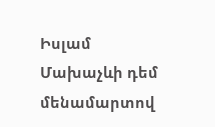Իսլամ Մախաչևի դեմ մենամարտով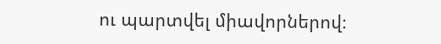ու պարտվել միավորներով։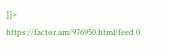]]>
https://factor.am/976950.html/feed 0